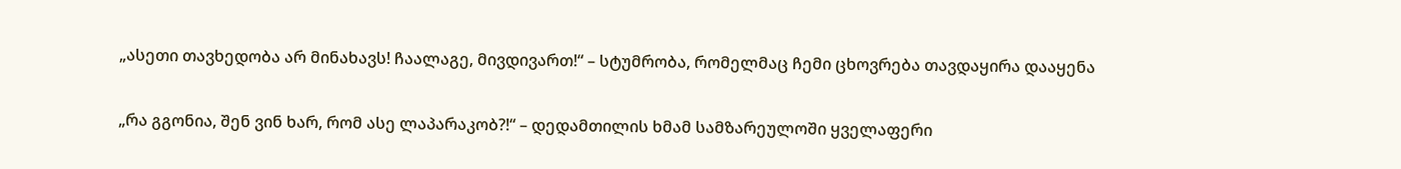„ასეთი თავხედობა არ მინახავს! ჩაალაგე, მივდივართ!“ – სტუმრობა, რომელმაც ჩემი ცხოვრება თავდაყირა დააყენა

„რა გგონია, შენ ვინ ხარ, რომ ასე ლაპარაკობ?!“ – დედამთილის ხმამ სამზარეულოში ყველაფერი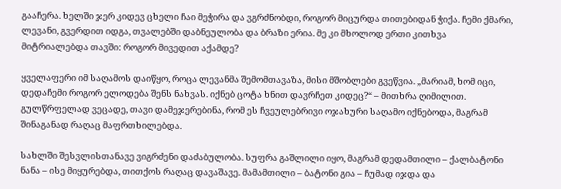გააჩერა. ხელში ჯერ კიდევ ცხელი ჩაი მეჭირა და ვგრძნობდი, როგორ მიცურდა თითებიდან ჭიქა. ჩემი ქმარი, ლევანი, გვერდით იდგა, თვალებში დაბნეულობა და ბრაზი ერია. მე კი მხოლოდ ერთი კითხვა მიტრიალებდა თავში: როგორ მივედით აქამდე?

ყველაფერი იმ საღამოს დაიწყო, როცა ლევანმა შემომთავაზა, მისი მშობლები გვეწვია. „მარიამ, ხომ იცი, დედაჩემი როგორ ელოდება შენს ნახვას. იქნებ ცოტა ხნით დავრჩეთ კიდეც?“ – მითხრა ღიმილით. გულწრფელად ვეცადე, თავი დამეჯერებინა, რომ ეს ჩვეულებრივი ოჯახური საღამო იქნებოდა, მაგრამ შინაგანად რაღაც მაფრთხილებდა.

სახლში შესვლისთანავე ვიგრძენი დაძაბულობა. სუფრა გაშლილი იყო, მაგრამ დედამთილი – ქალბატონი ნანა – ისე მიყურებდა, თითქოს რაღაც დავაშავე. მამამთილი – ბატონი გია – ჩუმად იჯდა და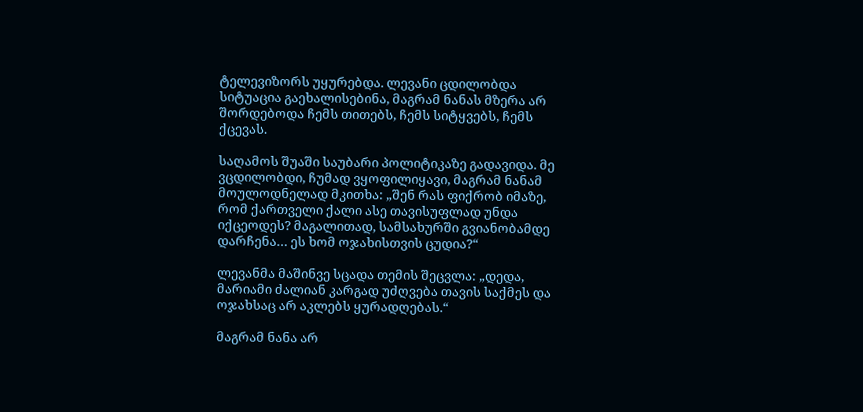ტელევიზორს უყურებდა. ლევანი ცდილობდა სიტუაცია გაეხალისებინა, მაგრამ ნანას მზერა არ შორდებოდა ჩემს თითებს, ჩემს სიტყვებს, ჩემს ქცევას.

საღამოს შუაში საუბარი პოლიტიკაზე გადავიდა. მე ვცდილობდი, ჩუმად ვყოფილიყავი, მაგრამ ნანამ მოულოდნელად მკითხა: „შენ რას ფიქრობ იმაზე, რომ ქართველი ქალი ასე თავისუფლად უნდა იქცეოდეს? მაგალითად, სამსახურში გვიანობამდე დარჩენა… ეს ხომ ოჯახისთვის ცუდია?“

ლევანმა მაშინვე სცადა თემის შეცვლა: „დედა, მარიამი ძალიან კარგად უძღვება თავის საქმეს და ოჯახსაც არ აკლებს ყურადღებას.“

მაგრამ ნანა არ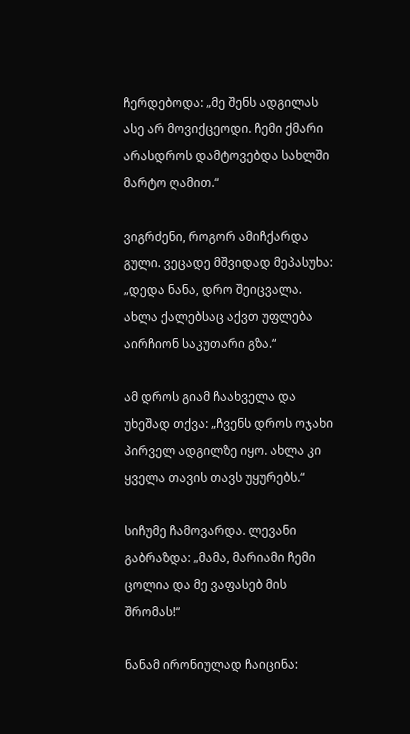ჩერდებოდა: „მე შენს ადგილას ასე არ მოვიქცეოდი. ჩემი ქმარი არასდროს დამტოვებდა სახლში მარტო ღამით.“

ვიგრძენი, როგორ ამიჩქარდა გული. ვეცადე მშვიდად მეპასუხა: „დედა ნანა, დრო შეიცვალა. ახლა ქალებსაც აქვთ უფლება აირჩიონ საკუთარი გზა.“

ამ დროს გიამ ჩაახველა და უხეშად თქვა: „ჩვენს დროს ოჯახი პირველ ადგილზე იყო. ახლა კი ყველა თავის თავს უყურებს.“

სიჩუმე ჩამოვარდა. ლევანი გაბრაზდა: „მამა, მარიამი ჩემი ცოლია და მე ვაფასებ მის შრომას!“

ნანამ ირონიულად ჩაიცინა: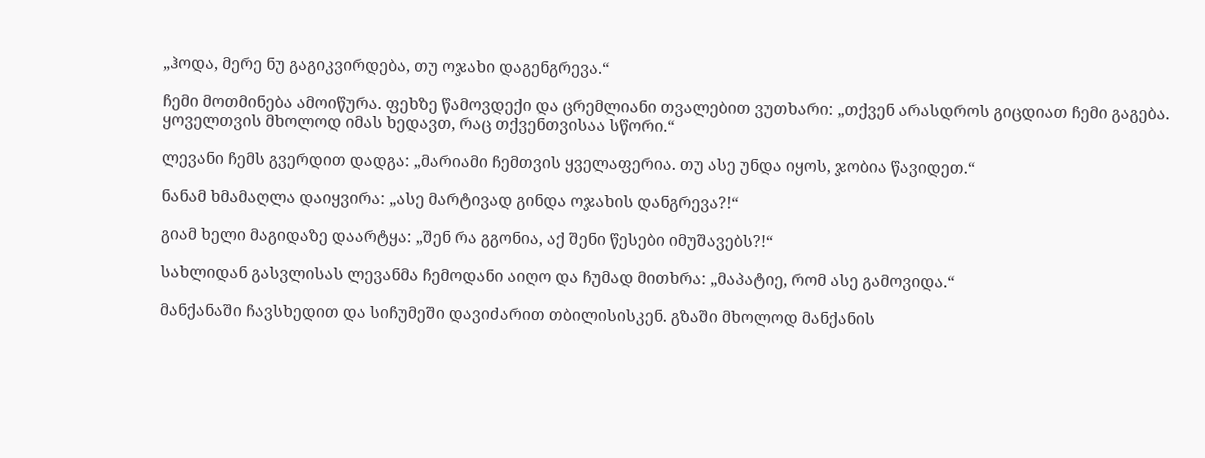„ჰოდა, მერე ნუ გაგიკვირდება, თუ ოჯახი დაგენგრევა.“

ჩემი მოთმინება ამოიწურა. ფეხზე წამოვდექი და ცრემლიანი თვალებით ვუთხარი: „თქვენ არასდროს გიცდიათ ჩემი გაგება. ყოველთვის მხოლოდ იმას ხედავთ, რაც თქვენთვისაა სწორი.“

ლევანი ჩემს გვერდით დადგა: „მარიამი ჩემთვის ყველაფერია. თუ ასე უნდა იყოს, ჯობია წავიდეთ.“

ნანამ ხმამაღლა დაიყვირა: „ასე მარტივად გინდა ოჯახის დანგრევა?!“

გიამ ხელი მაგიდაზე დაარტყა: „შენ რა გგონია, აქ შენი წესები იმუშავებს?!“

სახლიდან გასვლისას ლევანმა ჩემოდანი აიღო და ჩუმად მითხრა: „მაპატიე, რომ ასე გამოვიდა.“

მანქანაში ჩავსხედით და სიჩუმეში დავიძარით თბილისისკენ. გზაში მხოლოდ მანქანის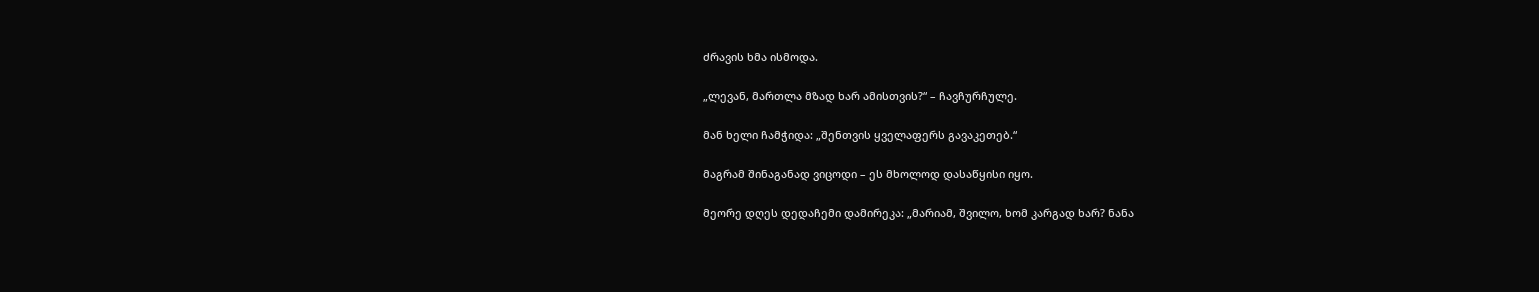ძრავის ხმა ისმოდა.

„ლევან, მართლა მზად ხარ ამისთვის?“ – ჩავჩურჩულე.

მან ხელი ჩამჭიდა: „შენთვის ყველაფერს გავაკეთებ.“

მაგრამ შინაგანად ვიცოდი – ეს მხოლოდ დასაწყისი იყო.

მეორე დღეს დედაჩემი დამირეკა: „მარიამ, შვილო, ხომ კარგად ხარ? ნანა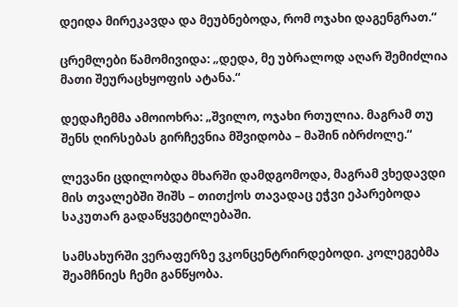დეიდა მირეკავდა და მეუბნებოდა, რომ ოჯახი დაგენგრათ.“

ცრემლები წამომივიდა: „დედა, მე უბრალოდ აღარ შემიძლია მათი შეურაცხყოფის ატანა.“

დედაჩემმა ამოიოხრა: „შვილო, ოჯახი რთულია. მაგრამ თუ შენს ღირსებას გირჩევნია მშვიდობა – მაშინ იბრძოლე.“

ლევანი ცდილობდა მხარში დამდგომოდა, მაგრამ ვხედავდი მის თვალებში შიშს – თითქოს თავადაც ეჭვი ეპარებოდა საკუთარ გადაწყვეტილებაში.

სამსახურში ვერაფერზე ვკონცენტრირდებოდი. კოლეგებმა შეამჩნიეს ჩემი განწყობა.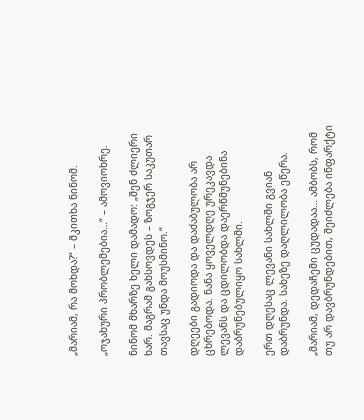„მარიამ, რა მოხდა?“ – მკითხა ნინომ.

„ოჯახური პრობლემებია…“ – ამოვიოხრე.

ნინომ მხარზე ხელი დამადო: „შენ ძლიერი ხარ. მაგრამ გახსოვდეს – ზოგჯერ საკუთარ თავსაც უნდა მოუსმინო.“

დღეები გადიოდა და დაძაბულობა არ ცხრებოდა. ნანა ყოველდღე ურეკავდა ლევანს და ცდილობდა დაერწმუნებინა დაბრუნებულიყო სახლში.

ერთ დღესაც ლევანი სახლში გვიან დაბრუნდა. სახეზე დაღლილობა ეწერა.

„მარიამ, დედაჩემი ცუდადაა… ამბობს, რომ თუ არ დავბრუნდებით, შეიძლება ინფარქტი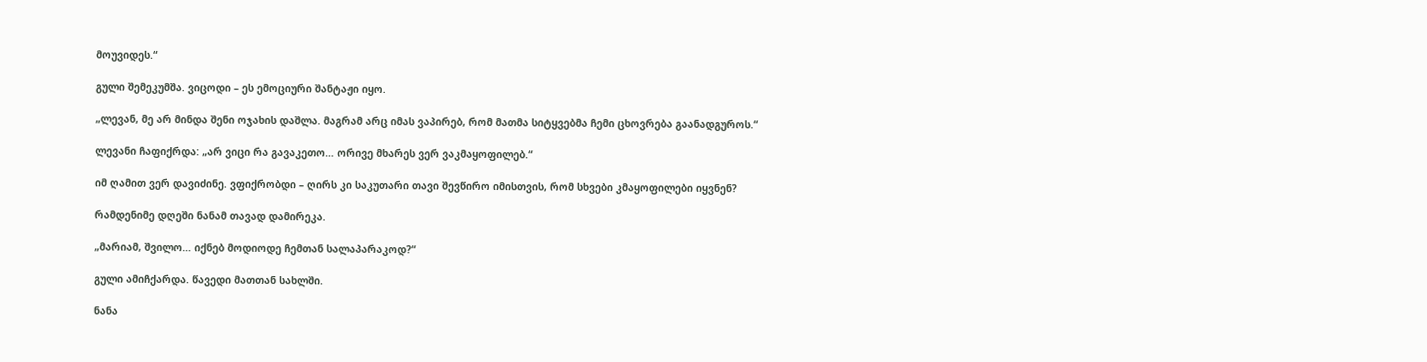მოუვიდეს.“

გული შემეკუმშა. ვიცოდი – ეს ემოციური შანტაჟი იყო.

„ლევან, მე არ მინდა შენი ოჯახის დაშლა. მაგრამ არც იმას ვაპირებ, რომ მათმა სიტყვებმა ჩემი ცხოვრება გაანადგუროს.“

ლევანი ჩაფიქრდა: „არ ვიცი რა გავაკეთო… ორივე მხარეს ვერ ვაკმაყოფილებ.“

იმ ღამით ვერ დავიძინე. ვფიქრობდი – ღირს კი საკუთარი თავი შევწირო იმისთვის, რომ სხვები კმაყოფილები იყვნენ?

რამდენიმე დღეში ნანამ თავად დამირეკა.

„მარიამ, შვილო… იქნებ მოდიოდე ჩემთან სალაპარაკოდ?“

გული ამიჩქარდა. წავედი მათთან სახლში.

ნანა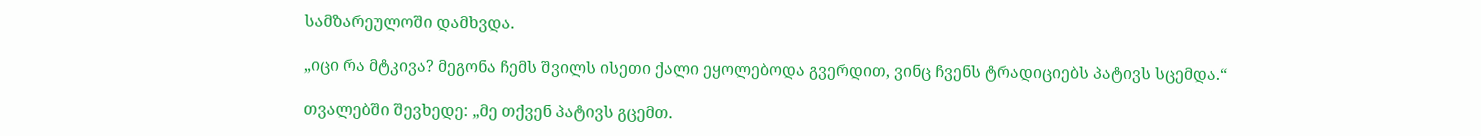სამზარეულოში დამხვდა.

„იცი რა მტკივა? მეგონა ჩემს შვილს ისეთი ქალი ეყოლებოდა გვერდით, ვინც ჩვენს ტრადიციებს პატივს სცემდა.“

თვალებში შევხედე: „მე თქვენ პატივს გცემთ.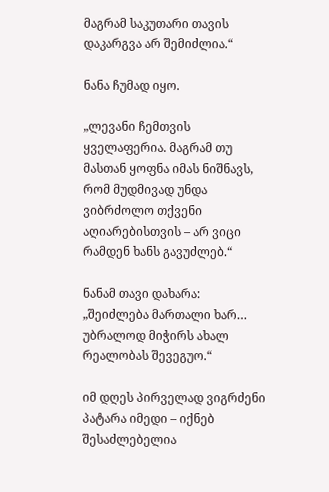მაგრამ საკუთარი თავის დაკარგვა არ შემიძლია.“

ნანა ჩუმად იყო.

„ლევანი ჩემთვის ყველაფერია. მაგრამ თუ მასთან ყოფნა იმას ნიშნავს, რომ მუდმივად უნდა ვიბრძოლო თქვენი აღიარებისთვის – არ ვიცი რამდენ ხანს გავუძლებ.“

ნანამ თავი დახარა: „შეიძლება მართალი ხარ… უბრალოდ მიჭირს ახალ რეალობას შევეგუო.“

იმ დღეს პირველად ვიგრძენი პატარა იმედი – იქნებ შესაძლებელია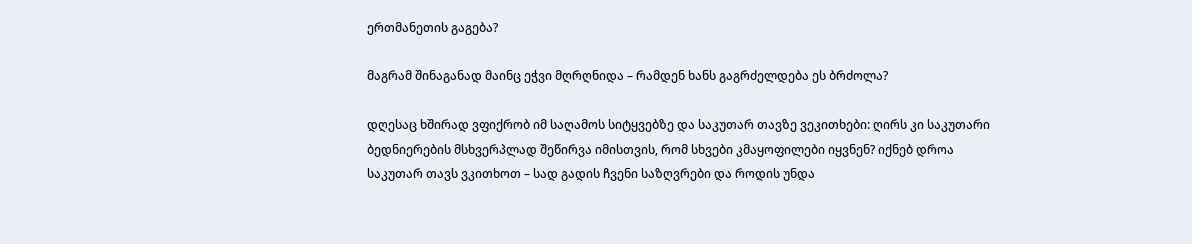ერთმანეთის გაგება?

მაგრამ შინაგანად მაინც ეჭვი მღრღნიდა – რამდენ ხანს გაგრძელდება ეს ბრძოლა?

დღესაც ხშირად ვფიქრობ იმ საღამოს სიტყვებზე და საკუთარ თავზე ვეკითხები: ღირს კი საკუთარი ბედნიერების მსხვერპლად შეწირვა იმისთვის, რომ სხვები კმაყოფილები იყვნენ? იქნებ დროა საკუთარ თავს ვკითხოთ – სად გადის ჩვენი საზღვრები და როდის უნდა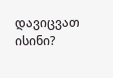დავიცვათ ისინი?